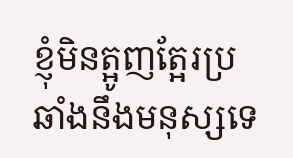ខ្ញុំមិនត្អូញត្អែរប្រឆាំងនឹងមនុស្សទេ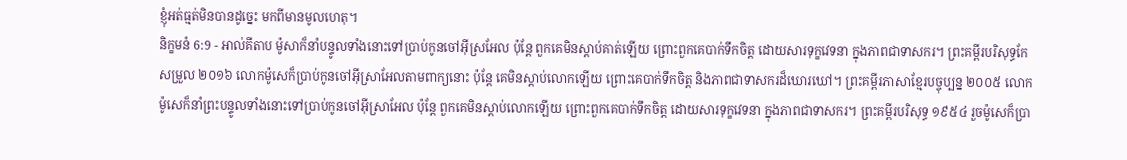ខ្ញុំអត់ធ្មត់មិនបានដូច្នេះ មកពីមានមូលហេតុ។
និក្ខមនំ 6:9 - អាល់គីតាប ម៉ូសាក៏នាំបន្ទូលទាំងនោះទៅប្រាប់កូនចៅអ៊ីស្រអែល ប៉ុន្តែ ពួកគេមិនស្តាប់គាត់ឡើយ ព្រោះពួកគេបាក់ទឹកចិត្ត ដោយសារទុក្ខវេទនា ក្នុងភាពជាទាសករ។ ព្រះគម្ពីរបរិសុទ្ធកែសម្រួល ២០១៦ លោកម៉ូសេក៏ប្រាប់កូនចៅអ៊ីស្រាអែលតាមពាក្យនោះ ប៉ុន្ដែ គេមិនស្តាប់លោកឡើយ ព្រោះគេបាក់ទឹកចិត្ត និងភាពជាទាសករដ៏ឃោរឃៅ។ ព្រះគម្ពីរភាសាខ្មែរបច្ចុប្បន្ន ២០០៥ លោកម៉ូសេក៏នាំព្រះបន្ទូលទាំងនោះទៅប្រាប់កូនចៅអ៊ីស្រាអែល ប៉ុន្តែ ពួកគេមិនស្ដាប់លោកឡើយ ព្រោះពួកគេបាក់ទឹកចិត្ត ដោយសារទុក្ខវេទនា ក្នុងភាពជាទាសករ។ ព្រះគម្ពីរបរិសុទ្ធ ១៩៥៤ រួចម៉ូសេក៏ប្រា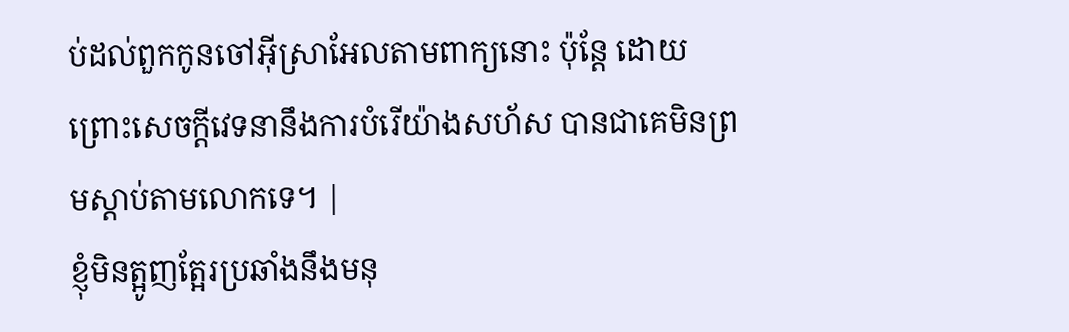ប់ដល់ពួកកូនចៅអ៊ីស្រាអែលតាមពាក្យនោះ ប៉ុន្តែ ដោយព្រោះសេចក្ដីវេទនានឹងការបំរើយ៉ាងសហ័ស បានជាគេមិនព្រមស្តាប់តាមលោកទេ។ |
ខ្ញុំមិនត្អូញត្អែរប្រឆាំងនឹងមនុ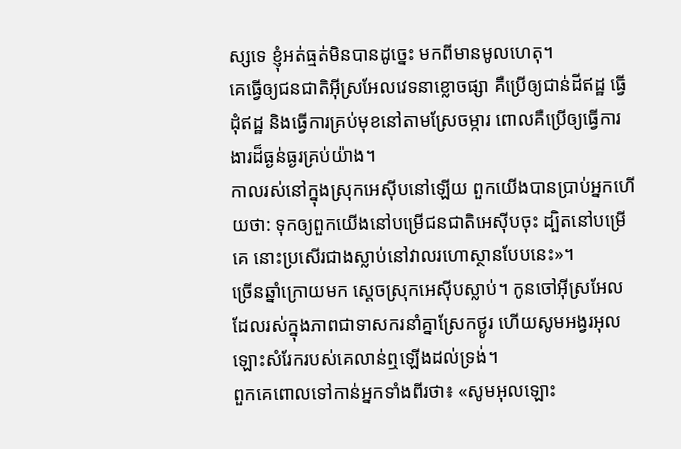ស្សទេ ខ្ញុំអត់ធ្មត់មិនបានដូច្នេះ មកពីមានមូលហេតុ។
គេធ្វើឲ្យជនជាតិអ៊ីស្រអែលវេទនាខ្លោចផ្សា គឺប្រើឲ្យជាន់ដីឥដ្ឋ ធ្វើដុំឥដ្ឋ និងធ្វើការគ្រប់មុខនៅតាមស្រែចម្ការ ពោលគឺប្រើឲ្យធ្វើការងារដ៏ធ្ងន់ធ្ងរគ្រប់យ៉ាង។
កាលរស់នៅក្នុងស្រុកអេស៊ីបនៅឡើយ ពួកយើងបានប្រាប់អ្នកហើយថា: ទុកឲ្យពួកយើងនៅបម្រើជនជាតិអេស៊ីបចុះ ដ្បិតនៅបម្រើគេ នោះប្រសើរជាងស្លាប់នៅវាលរហោស្ថានបែបនេះ»។
ច្រើនឆ្នាំក្រោយមក ស្តេចស្រុកអេស៊ីបស្លាប់។ កូនចៅអ៊ីស្រអែលដែលរស់ក្នុងភាពជាទាសករនាំគ្នាស្រែកថ្ងូរ ហើយសូមអង្វរអុលឡោះសំរែករបស់គេលាន់ឮឡើងដល់ទ្រង់។
ពួកគេពោលទៅកាន់អ្នកទាំងពីរថា៖ «សូមអុលឡោះ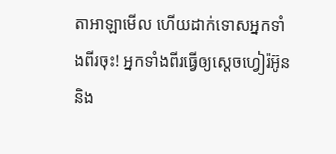តាអាឡាមើល ហើយដាក់ទោសអ្នកទាំងពីរចុះ! អ្នកទាំងពីរធ្វើឲ្យស្តេចហ្វៀរ៉អ៊ូន និង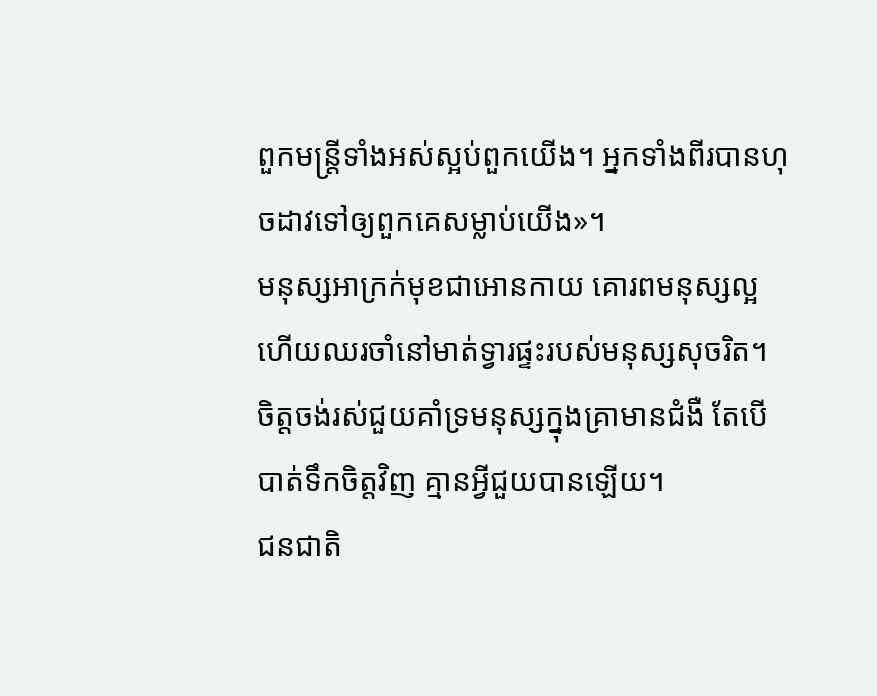ពួកមន្ត្រីទាំងអស់ស្អប់ពួកយើង។ អ្នកទាំងពីរបានហុចដាវទៅឲ្យពួកគេសម្លាប់យើង»។
មនុស្សអាក្រក់មុខជាអោនកាយ គោរពមនុស្សល្អ ហើយឈរចាំនៅមាត់ទ្វារផ្ទះរបស់មនុស្សសុចរិត។
ចិត្តចង់រស់ជួយគាំទ្រមនុស្សក្នុងគ្រាមានជំងឺ តែបើបាត់ទឹកចិត្តវិញ គ្មានអ្វីជួយបានឡើយ។
ជនជាតិ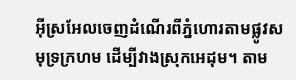អ៊ីស្រអែលចេញដំណើរពីភ្នំហោរតាមផ្លូវសមុទ្រក្រហម ដើម្បីវាងស្រុកអេដុម។ តាម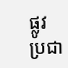ផ្លូវប្រជា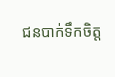ជនបាក់ទឹកចិត្ត